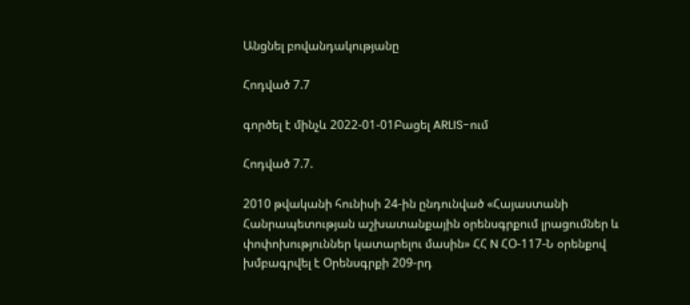Անցնել բովանդակությանը

Հոդված 7.7

գործել է մինչև 2022-01-01Բացել ARLIS-ում

Հոդված 7.7.

2010 թվականի հունիսի 24-ին ընդունված «Հայաստանի Հանրապետության աշխատանքային օրենսգրքում լրացումներ և փոփոխություններ կատարելու մասին» ՀՀ N ՀՕ-117-Ն օրենքով խմբագրվել է Օրենսգրքի 209-րդ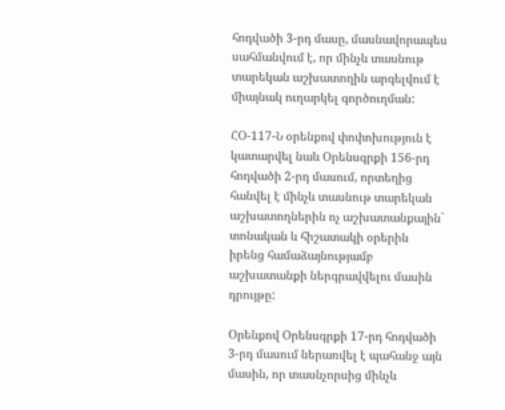հոդվածի 3-րդ մասը, մասնավորապես սահմանվում է, որ մինչև տասնութ տարեկան աշխատողին արգելվում է միայնակ ուղարկել գործուղման:

ՀՕ-117-Ն օրենքով փոփոխություն է կատարվել նաև Օրենսգրքի 156-րդ հոդվածի 2-րդ մասում, որտեղից հանվել է մինչև տասնութ տարեկան աշխատողներին ոչ աշխատանքային` տոնական և հիշատակի օրերին իրենց համաձայնությամբ աշխատանքի ներգրավվելու մասին դրույթը:

Օրենքով Օրենսգրքի 17-րդ հոդվածի 3-րդ մասում ներառվել է պահանջ այն մասին, որ տասնչորսից մինչև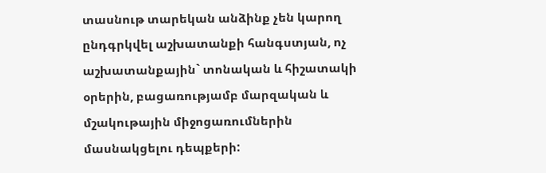տասնութ տարեկան անձինք չեն կարող ընդգրկվել աշխատանքի հանգստյան, ոչ աշխատանքային` տոնական և հիշատակի օրերին, բացառությամբ մարզական և մշակութային միջոցառումներին մասնակցելու դեպքերի: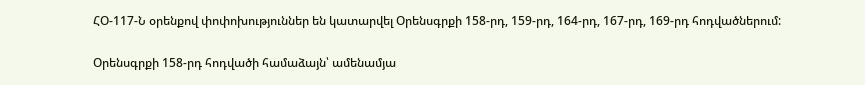ՀՕ-117-Ն օրենքով փոփոխություններ են կատարվել Օրենսգրքի 158-րդ, 159-րդ, 164-րդ, 167-րդ, 169-րդ հոդվածներում:

Օրենսգրքի 158-րդ հոդվածի համաձայն՝ ամենամյա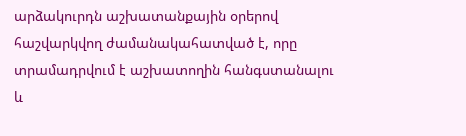արձակուրդն աշխատանքային օրերով հաշվարկվող ժամանակահատված է, որը տրամադրվում է աշխատողին հանգստանալու և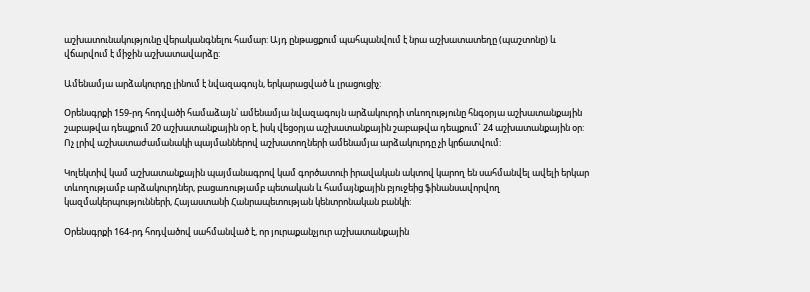աշխատունակությունը վերականգնելու համար: Այդ ընթացքում պահպանվում է նրա աշխատատեղը (պաշտոնը) և վճարվում է միջին աշխատավարձը:

Ամենամյա արձակուրդը լինում է նվազագույն, երկարացված և լրացուցիչ:

Օրենսգրքի 159-րդ հոդվածի համաձայն՝ ամենամյա նվազագույն արձակուրդի տևողությունը հնգօրյա աշխատանքային շաբաթվա դեպքում 20 աշխատանքային օր է, իսկ վեցօրյա աշխատանքային շաբաթվա դեպքում` 24 աշխատանքային օր: Ոչ լրիվ աշխատաժամանակի պայմաններով աշխատողների ամենամյա արձակուրդը չի կրճատվում:

Կոլեկտիվ կամ աշխատանքային պայմանագրով կամ գործատուի իրավական ակտով կարող են սահմանվել ավելի երկար տևողությամբ արձակուրդներ, բացառությամբ պետական և համայնքային բյուջեից ֆինանսավորվող կազմակերպությունների, Հայաստանի Հանրապետության կենտրոնական բանկի:

Օրենսգրքի 164-րդ հոդվածով սահմանված է, որ յուրաքանչյուր աշխատանքային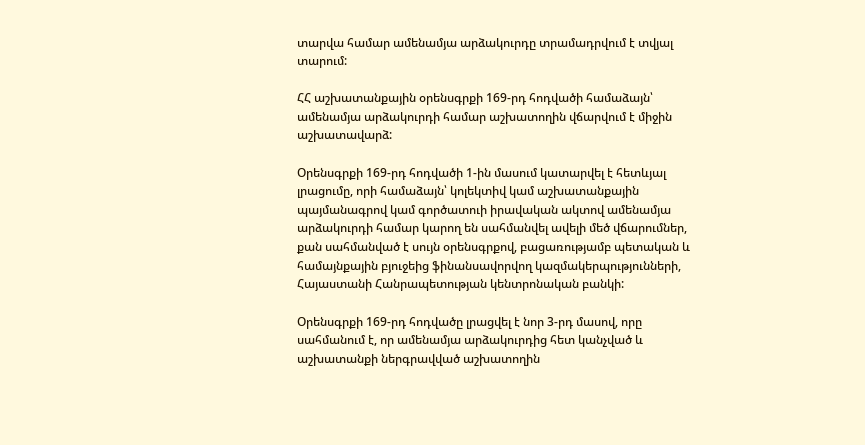տարվա համար ամենամյա արձակուրդը տրամադրվում է տվյալ տարում:

ՀՀ աշխատանքային օրենսգրքի 169-րդ հոդվածի համաձայն՝ ամենամյա արձակուրդի համար աշխատողին վճարվում է միջին աշխատավարձ:

Օրենսգրքի 169-րդ հոդվածի 1-ին մասում կատարվել է հետևյալ լրացումը, որի համաձայն՝ կոլեկտիվ կամ աշխատանքային պայմանագրով կամ գործատուի իրավական ակտով ամենամյա արձակուրդի համար կարող են սահմանվել ավելի մեծ վճարումներ, քան սահմանված է սույն օրենսգրքով, բացառությամբ պետական և համայնքային բյուջեից ֆինանսավորվող կազմակերպությունների, Հայաստանի Հանրապետության կենտրոնական բանկի:

Օրենսգրքի 169-րդ հոդվածը լրացվել է նոր 3-րդ մասով, որը սահմանում է, որ ամենամյա արձակուրդից հետ կանչված և աշխատանքի ներգրավված աշխատողին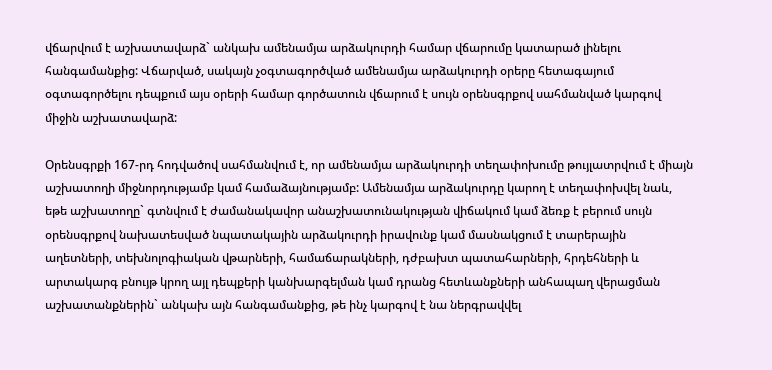վճարվում է աշխատավարձ` անկախ ամենամյա արձակուրդի համար վճարումը կատարած լինելու հանգամանքից: Վճարված, սակայն չօգտագործված ամենամյա արձակուրդի օրերը հետագայում օգտագործելու դեպքում այս օրերի համար գործատուն վճարում է սույն օրենսգրքով սահմանված կարգով միջին աշխատավարձ:

Օրենսգրքի 167-րդ հոդվածով սահմանվում է, որ ամենամյա արձակուրդի տեղափոխումը թույլատրվում է միայն աշխատողի միջնորդությամբ կամ համաձայնությամբ: Ամենամյա արձակուրդը կարող է տեղափոխվել նաև, եթե աշխատողը` գտնվում է ժամանակավոր անաշխատունակության վիճակում կամ ձեռք է բերում սույն օրենսգրքով նախատեսված նպատակային արձակուրդի իրավունք կամ մասնակցում է տարերային աղետների, տեխնոլոգիական վթարների, համաճարակների, դժբախտ պատահարների, հրդեհների և արտակարգ բնույթ կրող այլ դեպքերի կանխարգելման կամ դրանց հետևանքների անհապաղ վերացման աշխատանքներին` անկախ այն հանգամանքից, թե ինչ կարգով է նա ներգրավվել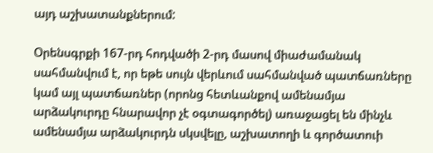այդ աշխատանքներում:

Օրենսգրքի 167-րդ հոդվածի 2-րդ մասով միաժամանակ սահմանվում է, որ եթե սույն վերևում սահմանված պատճառները կամ այլ պատճառներ (որոնց հետևանքով ամենամյա արձակուրդը հնարավոր չէ օգտագործել) առաջացել են մինչև ամենամյա արձակուրդն սկսվելը, աշխատողի և գործատուի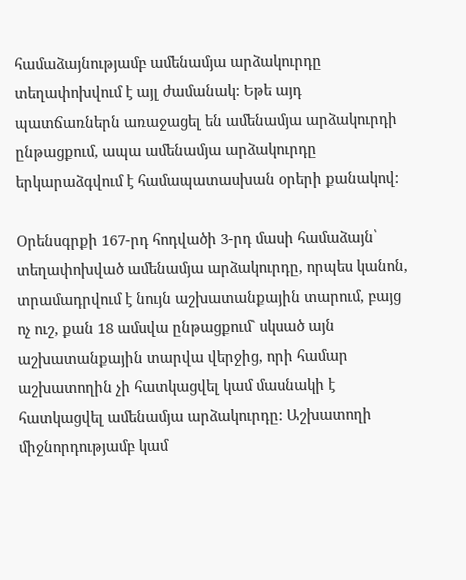համաձայնությամբ ամենամյա արձակուրդը տեղափոխվում է այլ ժամանակ: Եթե այդ պատճառներն առաջացել են ամենամյա արձակուրդի ընթացքում, ապա ամենամյա արձակուրդը երկարաձգվում է համապատասխան օրերի քանակով:

Օրենսգրքի 167-րդ հոդվածի 3-րդ մասի համաձայն՝ տեղափոխված ամենամյա արձակուրդը, որպես կանոն, տրամադրվում է նույն աշխատանքային տարում, բայց ոչ ուշ, քան 18 ամսվա ընթացքում` սկսած այն աշխատանքային տարվա վերջից, որի համար աշխատողին չի հատկացվել կամ մասնակի է հատկացվել ամենամյա արձակուրդը: Աշխատողի միջնորդությամբ կամ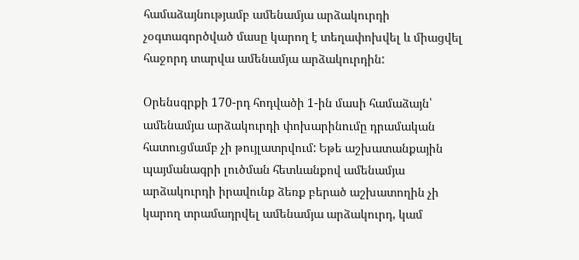համաձայնությամբ ամենամյա արձակուրդի չօգտագործված մասը կարող է տեղափոխվել և միացվել հաջորդ տարվա ամենամյա արձակուրդին:

Օրենսգրքի 170-րդ հոդվածի 1-ին մասի համաձայն՝ ամենամյա արձակուրդի փոխարինումը դրամական հատուցմամբ չի թույլատրվում: Եթե աշխատանքային պայմանագրի լուծման հետևանքով ամենամյա արձակուրդի իրավունք ձեռք բերած աշխատողին չի կարող տրամադրվել ամենամյա արձակուրդ, կամ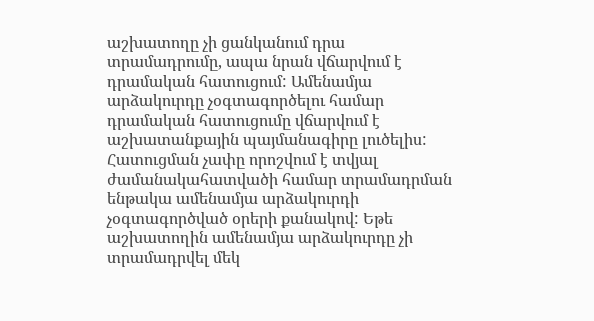աշխատողը չի ցանկանում դրա տրամադրումը, ապա նրան վճարվում է դրամական հատուցում: Ամենամյա արձակուրդը չօգտագործելու համար դրամական հատուցումը վճարվում է աշխատանքային պայմանագիրը լուծելիս: Հատուցման չափը որոշվում է տվյալ ժամանակահատվածի համար տրամադրման ենթակա ամենամյա արձակուրդի չօգտագործված օրերի քանակով: Եթե աշխատողին ամենամյա արձակուրդը չի տրամադրվել մեկ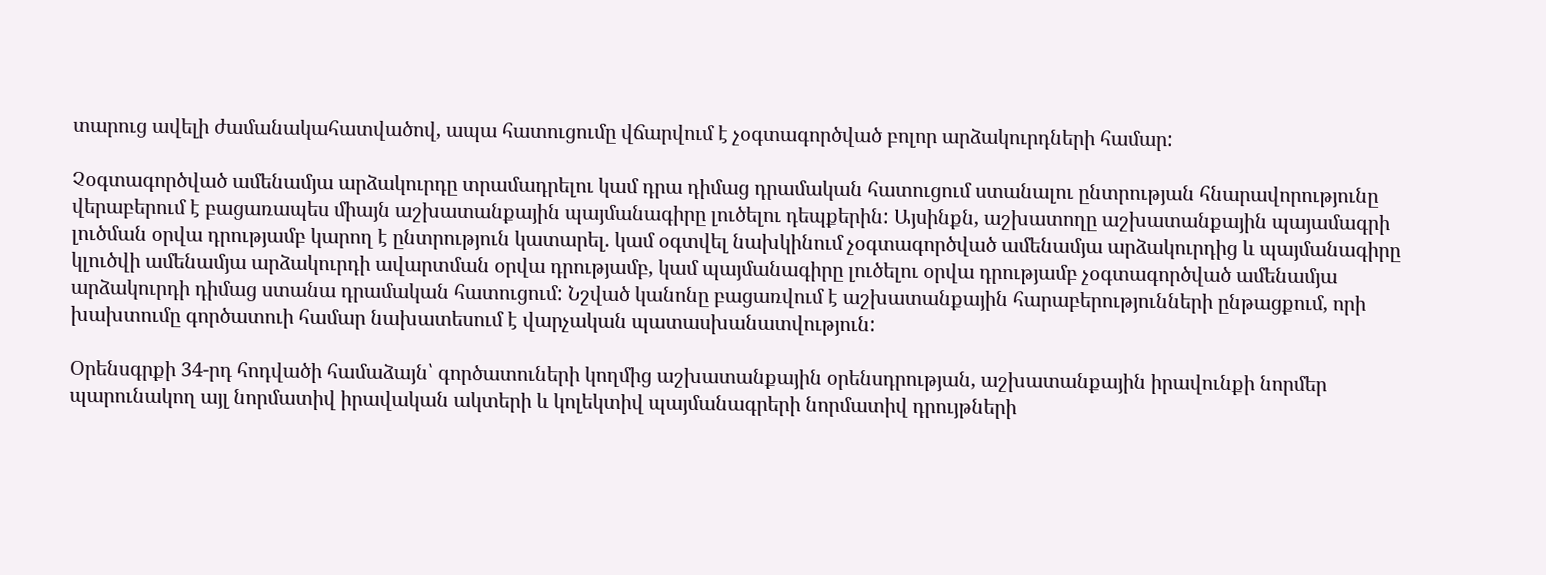տարուց ավելի ժամանակահատվածով, ապա հատուցումը վճարվում է չօգտագործված բոլոր արձակուրդների համար:

Չօգտագործված ամենամյա արձակուրդը տրամադրելու կամ դրա դիմաց դրամական հատուցում ստանալու ընտրության հնարավորությունը վերաբերում է բացառապես միայն աշխատանքային պայմանագիրը լուծելու դեպքերին: Այսինքն, աշխատողը աշխատանքային պայամագրի լուծման օրվա դրությամբ կարող է ընտրություն կատարել. կամ օգտվել նախկինում չօգտագործված ամենամյա արձակուրդից և պայմանագիրը կլուծվի ամենամյա արձակուրդի ավարտման օրվա դրությամբ, կամ պայմանագիրը լուծելու օրվա դրությամբ չօգտագործված ամենամյա արձակուրդի դիմաց ստանա դրամական հատուցում: Նշված կանոնը բացառվում է աշխատանքային հարաբերությունների ընթացքում, որի խախտումը գործատուի համար նախատեսում է վարչական պատասխանատվություն:

Օրենսգրքի 34-րդ հոդվածի համաձայն՝ գործատուների կողմից աշխատանքային օրենսդրության, աշխատանքային իրավունքի նորմեր պարունակող այլ նորմատիվ իրավական ակտերի և կոլեկտիվ պայմանագրերի նորմատիվ դրույթների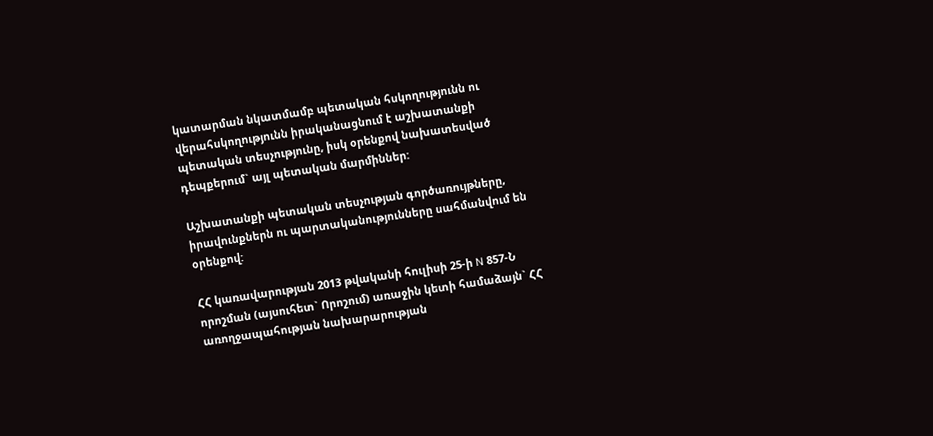կատարման նկատմամբ պետական հսկողությունն ու վերահսկողությունն իրականացնում է աշխատանքի պետական տեսչությունը, իսկ օրենքով նախատեսված դեպքերում` այլ պետական մարմիններ:

Աշխատանքի պետական տեսչության գործառույթները, իրավունքներն ու պարտականությունները սահմանվում են օրենքով:

ՀՀ կառավարության 2013 թվականի հուլիսի 25-ի N 857-Ն որոշման (այսուհետ` Որոշում) առաջին կետի համաձայն` ՀՀ առողջապահության նախարարության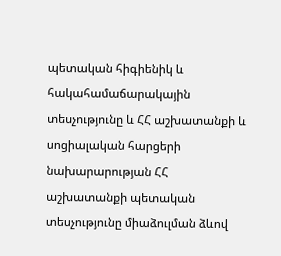պետական հիգիենիկ և հակահամաճարակային տեսչությունը և ՀՀ աշխատանքի և սոցիալական հարցերի նախարարության ՀՀ աշխատանքի պետական տեսչությունը միաձուլման ձևով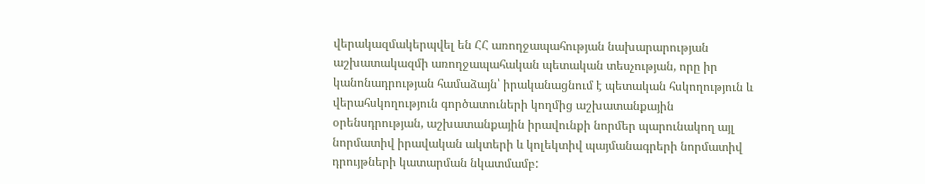վերակազմակերպվել են ՀՀ առողջապահության նախարարության աշխատակազմի առողջապահական պետական տեսչության, որը իր կանոնադրության համաձայն՝ իրականացնում է պետական հսկողություն և վերահսկողություն գործատուների կողմից աշխատանքային օրենսդրության, աշխատանքային իրավունքի նորմեր պարունակող այլ նորմատիվ իրավական ակտերի և կոլեկտիվ պայմանագրերի նորմատիվ դրույթների կատարման նկատմամբ: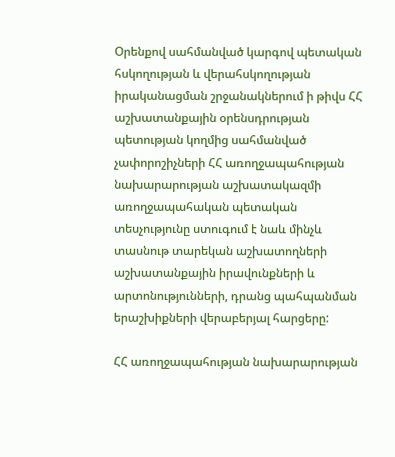Օրենքով սահմանված կարգով պետական հսկողության և վերահսկողության իրականացման շրջանակներում ի թիվս ՀՀ աշխատանքային օրենսդրության պետության կողմից սահմանված չափորոշիչների ՀՀ առողջապահության նախարարության աշխատակազմի առողջապահական պետական տեսչությունը ստուգում է նաև մինչև տասնութ տարեկան աշխատողների աշխատանքային իրավունքների և արտոնությունների, դրանց պահպանման երաշխիքների վերաբերյալ հարցերը:

ՀՀ առողջապահության նախարարության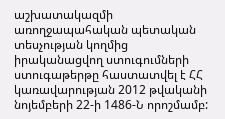աշխատակազմի առողջապահական պետական տեսչության կողմից իրականացվող ստուգումների ստուգաթերթը հաստատվել է ՀՀ կառավարության 2012 թվականի նոյեմբերի 22-ի 1486-Ն որոշմամբ: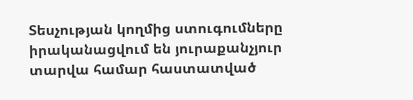Տեսչության կողմից ստուգումները իրականացվում են յուրաքանչյուր տարվա համար հաստատված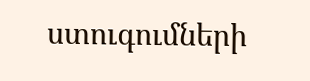ստուգումների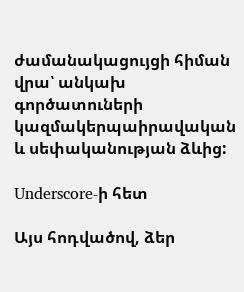ժամանակացույցի հիման վրա՝ անկախ գործատուների կազմակերպաիրավական և սեփականության ձևից:

Underscore-ի հետ

Այս հոդվածով, ձեր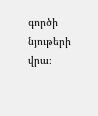գործի նյութերի վրա։